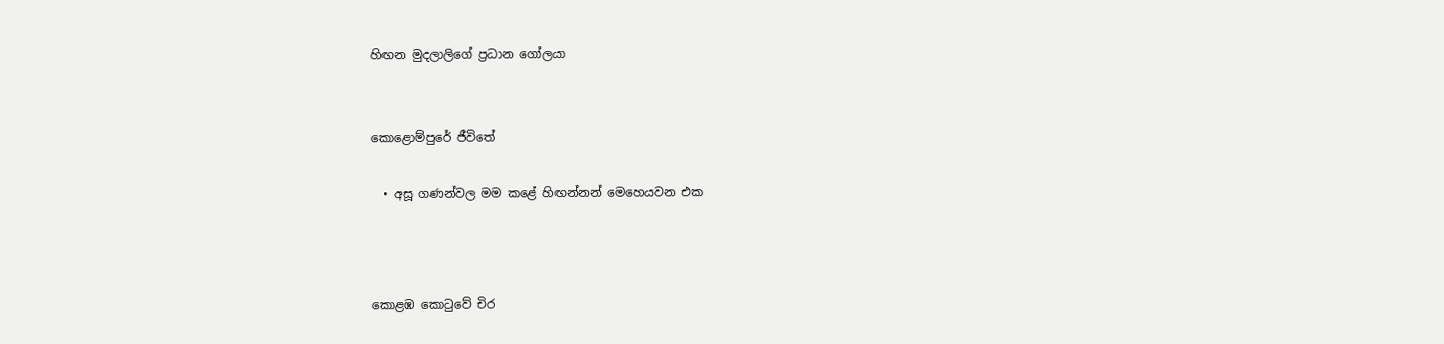හිඟන මුදලාලිගේ ප්‍රධාන ගෝලයා


කොළොම්පුරේ ජීවිතේ

  • අසූ ගණන්වල මම කළේ හිඟන්නන් මෙහෙයවන එක



කොළඹ කොටුවේ චිර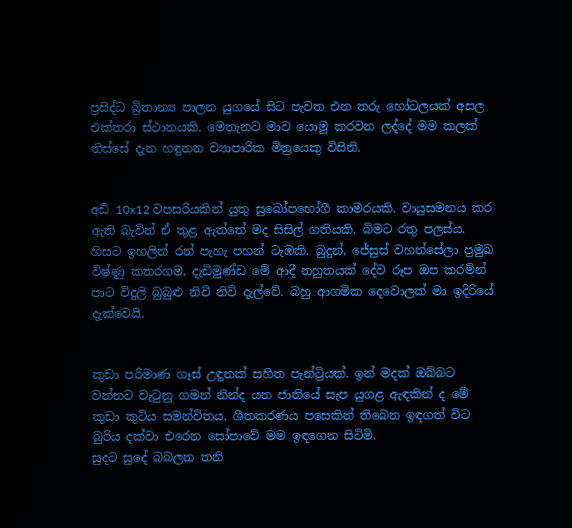ප්‍රසිද්ධ බ්‍රිතාන්‍ය පාලන යුගයේ සිට පැවත එන තරු හෝටලයක් අසල එක්තරා ස්ථානයකි. මෙතැනට මාව යොමු කරවන ලද්දේ මම කලක් තිස්සේ දැන හඳුනන ව්‍යාපාරික මිත්‍රයෙකු විසිනි.


අඩි 10x12 වපසරියකින් යුතු සුඛෝපභෝගී කාමරයකි. වායුසමනය කර ඇති බැවින් ඒ තුළ ඇත්තේ මද සිසිල් ගතියකි. බිමට රතු පලස්ය. හිසට ඉහලින් රන් පැහැ පහන් ටැඹකි. බුදුන්, ජේසුස් වහන්සේලා ප්‍රමුඛ විෂ්ණු කතරගම, දැඩිමුණ්ඩ මේ ආදී නහුතයක් දේව රූප ඔප කරමින් පාට විදුලි බුබුළු නිවි නිවි දැල්වේ. බහු ආගමික දෙවොලක් මා ඉදිරියේ දැක්වෙයි.


කුඩා පරිමාණ ගෑස් උඳුනක් සහිත පැන්ට්‍රියක්. ඉන් මදක් ඔබ්බට වන්නට වැටුනු ගමන් නින්ද යන ජාතියේ සැප යුගළ ඇඳකින් ද මේ කුඩා කුටිය සමන්විතය. ශීතකරණය පසෙකින් තිබෙන ඉඳගත් විට බුරිය දක්වා එරෙන සෝපාවේ මම ඉඳගෙන සිටිමි.
සුදට සුදේ බබලන තනි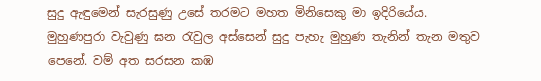සුදු ඇඳුමෙන් සැරසුණු උසේ තරමට මහත මිනිසෙකු මා ඉදිරියේය. මුහුණපුරා වැවුණු ඝන රැවුල අස්සෙන් සුදු පැහැ මුහුණ තැනින් තැන මතුව පෙනේ. වම් අත සරසන කඹ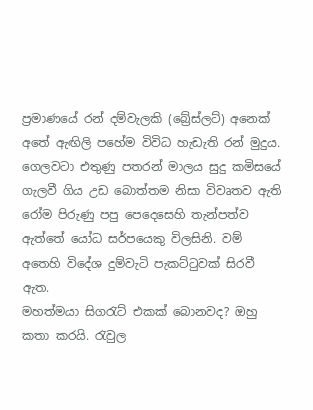ප්‍රමාණයේ රන් දම්වැලකි (බ්‍රේස්ලට්) අනෙක් අතේ ඇඟිලි පහේම විවිධ හැඩැති රන් මුදුය. ගෙලවටා එතුණු පතරන් මාලය සුදු කමිසයේ ගැලවී ගිය උඩ බොත්තම නිසා විවෘතව ඇති රෝම පිරුණු පපු පෙදෙසෙහි තැන්පත්ව ඇත්තේ යෝධ සර්පයෙකු විලසිනි. වම් අතෙහි විදේශ දුම්වැටි පැකට්ටුවක් සිරවී ඇත.
මහත්මයා සිගරැට් එකක් බොනවද? ඔහු කතා කරයි. රැවුල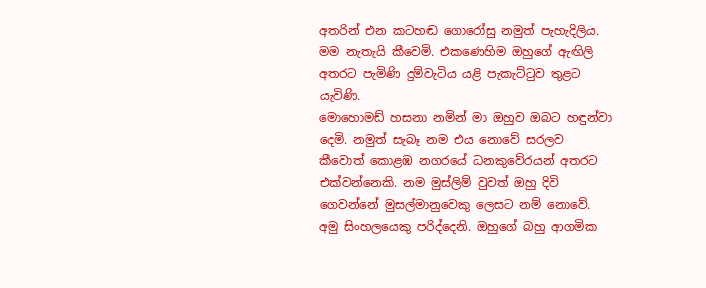අතරින් එන කටහඬ ගොරෝසු නමුත් පැහැදිලිය. මම නැතැයි කීවෙමි. එකණෙහිම ඔහුගේ ඇඟිලි අතරට පැමිණි දුම්වැටිය යළි පැකැට්ටුව තුළට යැවිණි.
මොහොමඩ් හසනා නමින් මා ඔහුව ඔබට හඳුන්වා දෙමි. නමුත් සැබෑ නම එය නොවේ සරලව කීවොත් කොළඹ නගරයේ ධනකුවේරයන් අතරට එක්වන්නෙකි. නම මුස්ලිම් වුවත් ඔහු දිවි ගෙවන්නේ මුසල්මානුවෙකු ලෙසට නම් නොවේ. අමු සිංහලයෙකු පරිද්දෙනි. ඔහුගේ බහු ආගමික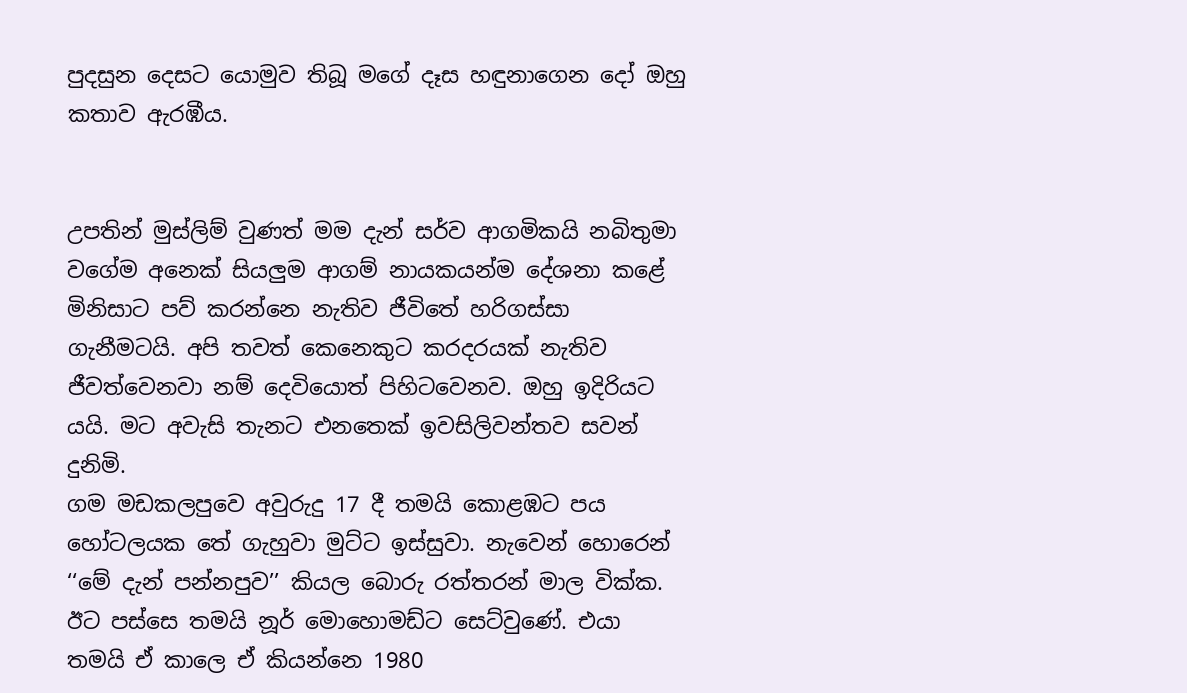පුදසුන දෙසට යොමුව තිබූ මගේ දෑස හඳුනාගෙන දෝ ඔහු කතාව ඇරඹීය.


උපතින් මුස්ලිම් වුණත් මම දැන් සර්ව ආගමිකයි නබිතුමා වගේම අනෙක් සියලුම ආගම් නායකයන්ම දේශනා කළේ මිනිසාට පව් කරන්නෙ නැතිව ජීවිතේ හරිගස්සා ගැනීමටයි. අපි තවත් කෙනෙකුට කරදරයක් නැතිව ජීවත්වෙනවා නම් දෙවියොත් පිහිටවෙනව. ඔහු ඉදිරියට යයි. මට අවැසි තැනට එනතෙක් ඉවසිලිවන්තව සවන් දුනිමි.
ගම මඩකලපුවෙ අවුරුදු 17 දී තමයි කොළඹට පය හෝටලයක තේ ගැහුවා මුට්ට ඉස්සුවා. නැවෙන් හොරෙන් ‘‘මේ දැන් පන්නපුව’’ කියල බොරු රත්තරන් මාල වික්ක. ඊට පස්සෙ තමයි නූර් මොහොමඩ්ට සෙට්වුණේ. එයා තමයි ඒ කාලෙ ඒ කියන්නෙ 1980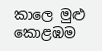කාලෙ මුළු කොළඹම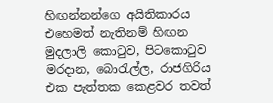හිඟන්නන්ගෙ අයිතිකාරය එහෙමත් නැතිනම් හිඟන මුදලාලි කොටුව, පිටකොටුව මරදාන, බොරැල්ල, රාජගිරිය එක පැත්තක කෙළවර තවත්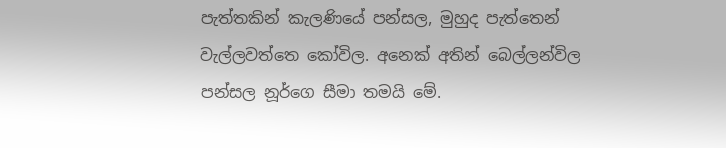පැත්තකින් කැලණියේ පන්සල, මුහුද පැත්තෙන් වැල්ලවත්තෙ කෝවිල. අනෙක් අතින් බෙල්ලන්විල පන්සල නූර්ගෙ සීමා තමයි මේ.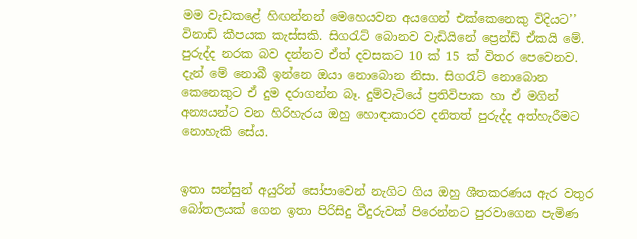මම වැඩකළේ හිඟන්නන් මෙහෙයවන අයගෙන් එක්කෙනෙකු විදියට’’ විනාඩි කීපයක කැස්සකි. සිගරැට් බොනව වැඩියිනේ ප්‍රෙන්ඩ් ඒකයි මේ. පුරුද්ද නරක බව දන්නව ඒත් දවසකට 10 ක් 15 ක් විතර පෙවෙනව. දැන් මේ නොබී ඉන්නෙ ඔයා නොබොන නිසා. සිගරැට් නොබොන කෙනෙකුට ඒ දුම දරාගන්න බෑ. දුම්වැටියේ ප්‍රතිවිපාක හා ඒ මගින් අන්‍යයන්ට වන හිරිහැරය ඔහු හොඳාකාරව දනිතත් පුරුද්ද අත්හැරීමට නොහැකි සේය.


ඉතා සන්සුන් අයුරින් සෝපාවෙන් නැගිට ගිය ඔහු ශීතකරණය ඇර වතුර බෝතලයක් ගෙන ඉතා පිරිසිදු වීදුරුවක් පිරෙන්නට පුරවාගෙන පැමිණ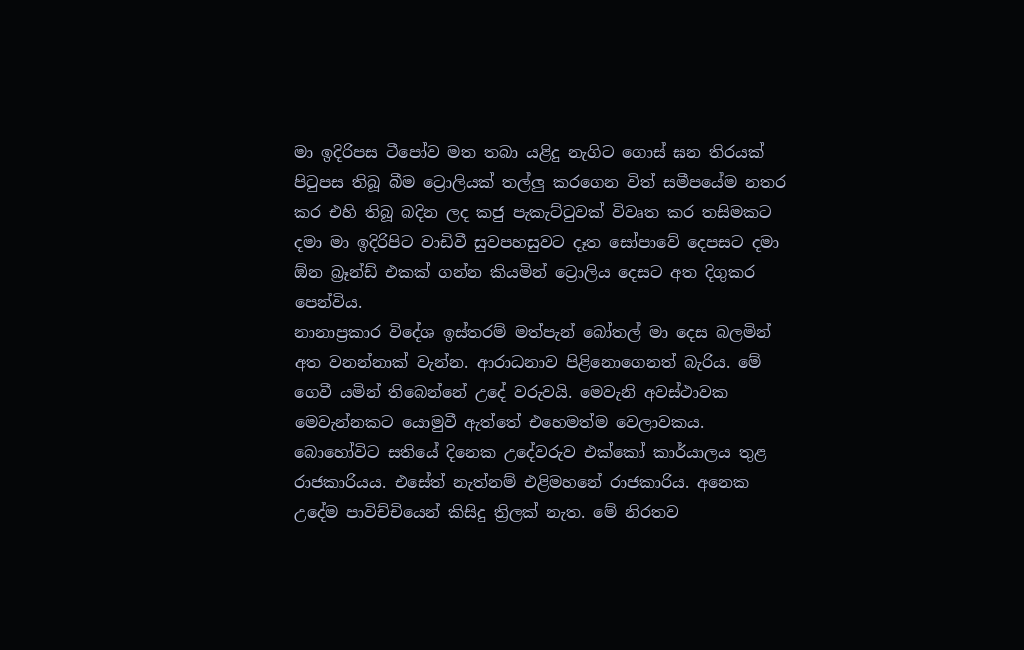මා ඉදිරිපස ටීපෝව මත තබා යළිදු නැගිට ගොස් ඝන තිරයක් පිටුපස තිබූ බීම ට්‍රොලියක් තල්ලු කරගෙන විත් සමීපයේම නතර කර එහි තිබූ බදින ලද කජු පැකැට්ටුවක් විවෘත කර තසිමකට දමා මා ඉදිරිපිට වාඩිවී සුවපහසුවට දෑත සෝපාවේ දෙපසට දමා ඕන බ්‍රෑන්ඩ් එකක් ගන්න කියමින් ට්‍රොලිය දෙසට අත දිගුකර පෙන්විය.
නානාප්‍රකාර විදේශ ඉස්තරම් මත්පැන් බෝතල් මා දෙස බලමින් අත වනන්නාක් වැන්න. ආරාධනාව පිළිනොගෙනත් බැරිය. මේ ගෙවී යමින් තිබෙන්නේ උදේ වරුවයි. මෙවැනි අවස්ථාවක මෙවැන්නකට යොමුවී ඇත්තේ එහෙමත්ම වෙලාවකය. බොහෝවිට සතියේ දිනෙක උදේවරුව එක්කෝ කාර්යාලය තුළ රාජකාරියය. එසේත් නැත්නම් එළිමහනේ රාජකාරිය. අනෙක උදේම පාවිච්චියෙන් කිසිදු ත්‍රිලක් නැත. මේ නිරතව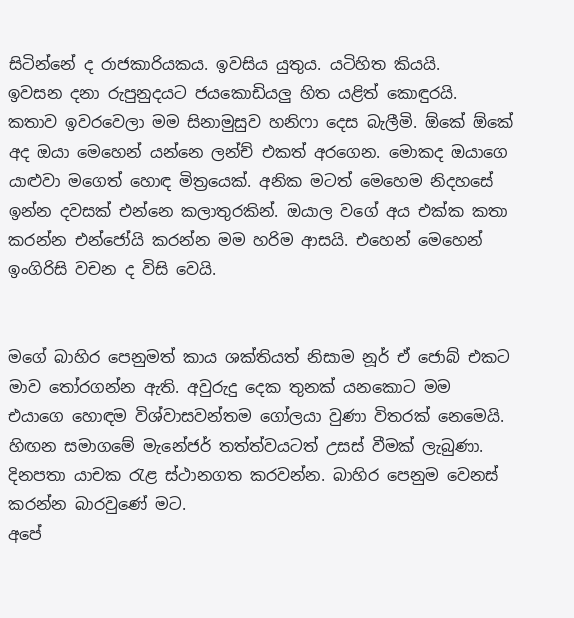සිටින්නේ ද රාජකාරියකය. ඉවසිය යුතුය. යටිහිත කියයි.
ඉවසන දනා රුපුනුදයට ජයකොඩියලු හිත යළිත් කොඳුරයි. කතාව ඉවරවෙලා මම සිනාමුසුව හනිෆා දෙස බැලීමි. ඕකේ ඕකේ අද ඔයා මෙහෙන් යන්නෙ ලන්ච් එකත් අරගෙන. මොකද ඔයාගෙ යාළුවා මගෙත් හොඳ මිත්‍රයෙක්. අනික මටත් මෙහෙම නිදහසේ ඉන්න දවසක් එන්නෙ කලාතුරකින්. ඔයාල වගේ අය එක්ක කතා කරන්න එන්ජෝයි කරන්න මම හරිම ආසයි. එහෙන් මෙහෙන් ඉංගිරිසි වචන ද විසි වෙයි.


මගේ බාහිර පෙනුමත් කාය ශක්තියත් නිසාම නූර් ඒ ජොබ් එකට මාව තෝරගන්න ඇති. අවුරුදු දෙක තුනක් යනකොට මම එයාගෙ හොඳම විශ්වාසවන්තම ගෝලයා වුණා විතරක් නෙමෙයි. හිඟන සමාගමේ මැනේජර් තත්ත්වයටත් උසස් වීමක් ලැබුණා. දිනපතා යාචක රැළ ස්ථානගත කරවන්න. බාහිර පෙනුම වෙනස් කරන්න බාරවුණේ මට.
අපේ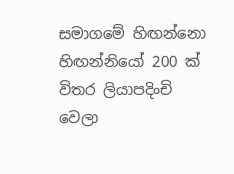සමාගමේ හිඟන්නො හිඟන්නියෝ 200 ක් විතර ලියාපදිංචි වෙලා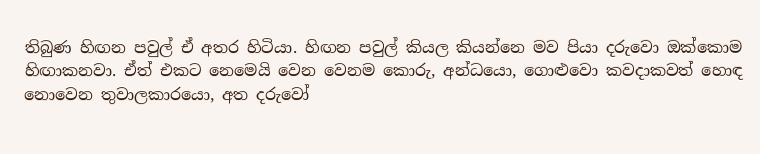තිබුණ හිඟන පවුල් ඒ අතර හිටියා. හිඟන පවුල් කියල කියන්නෙ මව පියා දරුවො ඔක්කොම හිඟාකනවා. ඒත් එකට නෙමෙයි වෙන වෙනම කොරු, අන්ධයො, ගොළුවො කවදාකවත් හොඳ නොවෙන තුවාලකාරයො, අත දරුවෝ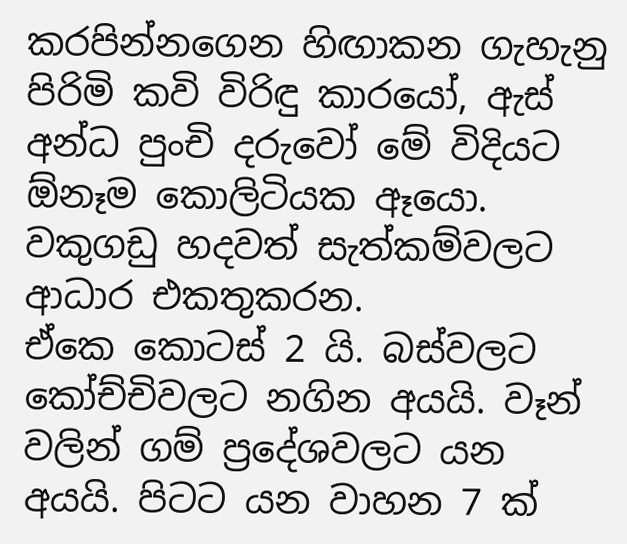කරපින්නගෙන හිඟාකන ගැහැනු පිරිමි කවි විරිඳු කාරයෝ, ඇස් අන්ධ පුංචි දරුවෝ මේ විදියට ඕනෑම කොලිටියක ඈයො. වකුගඩු හදවත් සැත්කම්වලට ආධාර එකතුකරන.
ඒකෙ කොටස් 2 යි. බස්වලට කෝච්චිවලට නගින අයයි. වෑන් වලින් ගම් ප්‍රදේශවලට යන අයයි. පිටට යන වාහන 7 ක්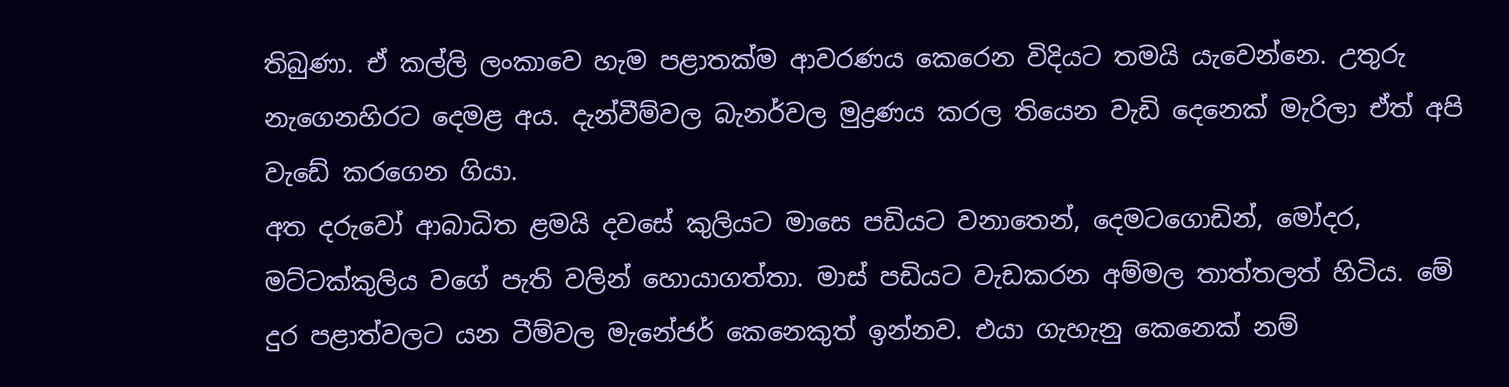තිබුණා. ඒ කල්ලි ලංකාවෙ හැම පළාතක්ම ආවරණය කෙරෙන විදියට තමයි යැවෙන්නෙ. උතුරු නැගෙනහිරට දෙමළ අය. දැන්වීම්වල බැනර්වල මුද්‍රණය කරල තියෙන වැඩි දෙනෙක් මැරිලා ඒත් අපි වැඩේ කරගෙන ගියා.
අත දරුවෝ ආබාධිත ළමයි දවසේ කුලියට මාසෙ පඩියට වනාතෙන්, දෙමටගොඩින්, මෝදර, මට්ටක්කුලිය වගේ පැති වලින් හොයාගත්තා. මාස් පඩියට වැඩකරන අම්මල තාත්තලත් හිටිය. මේ දුර පළාත්වලට යන ටීම්වල මැනේජර් කෙනෙකුත් ඉන්නව. එයා ගැහැනු කෙනෙක් නම්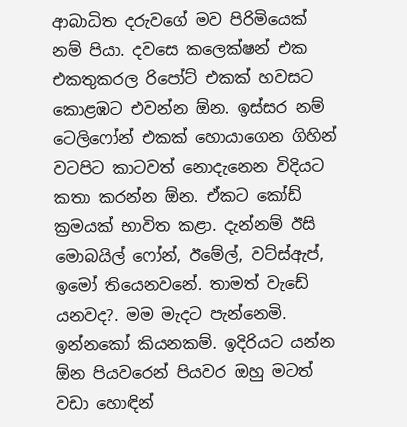ආබාධිත දරුවගේ මව පිරිමියෙක් නම් පියා. දවසෙ කලෙක්ෂන් එක එකතුකරල රිපෝට් එකක් හවසට කොළඹට එවන්න ඕන. ඉස්සර නම් ටෙලිෆෝන් එකක් හොයාගෙන ගිහින් වටපිට කාටවත් නොදැනෙන විදියට කතා කරන්න ඕන. ඒකට කෝඩ් ක්‍රමයක් භාවිත කළා. දැන්නම් ඊසි මොබයිල් ෆෝන්, ඊමේල්, වට්ස්ඇප්, ඉමෝ තියෙනවනේ. තාමත් වැඩේ යනවද?. මම මැදට පැන්නෙමි.
ඉන්නකෝ කියනකම්. ඉදිරියට යන්න ඕන පියවරෙන් පියවර ඔහු මටත් වඩා හොඳින්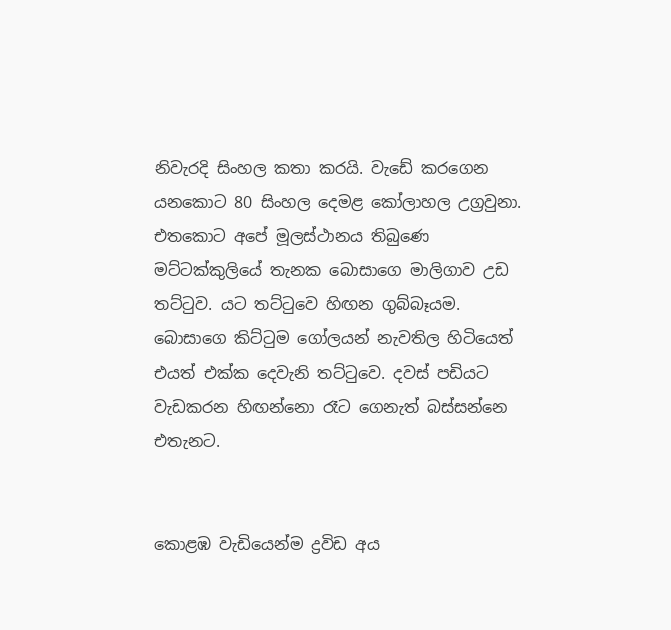නිවැරදි සිංහල කතා කරයි. වැඩේ කරගෙන යනකොට 80 සිංහල දෙමළ කෝලාහල උග්‍රවුනා. එතකොට අපේ මූලස්ථානය තිබුණෙ මට්ටක්කුලියේ තැනක බොසාගෙ මාලිගාව උඩ තට්ටුව. යට තට්ටුවෙ හිඟන ගුබ්බෑයම. බොසාගෙ කිට්ටුම ගෝලයන් නැවතිල හිටියෙත් එයත් එක්ක දෙවැනි තට්ටුවෙ. දවස් පඩියට වැඩකරන හිඟන්නො රෑට ගෙනැත් බස්සන්නෙ එතැනට.


කොළඹ වැඩියෙන්ම ද්‍රවිඩ අය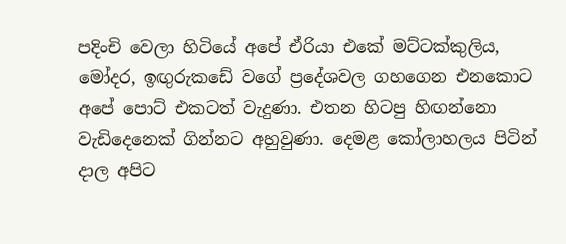පදිංචි වෙලා හිටියේ අපේ ඒරියා එකේ මට්ටක්කුලිය, මෝදර, ඉඟුරුකඩේ වගේ ප්‍රදේශවල ගහගෙන එනකොට අපේ පොට් එකටත් වැදුණා. එතන හිටපු හිඟන්නො වැඩිදෙනෙක් ගින්නට අහුවුණා. දෙමළ කෝලාහලය පිටින් දාල අපිට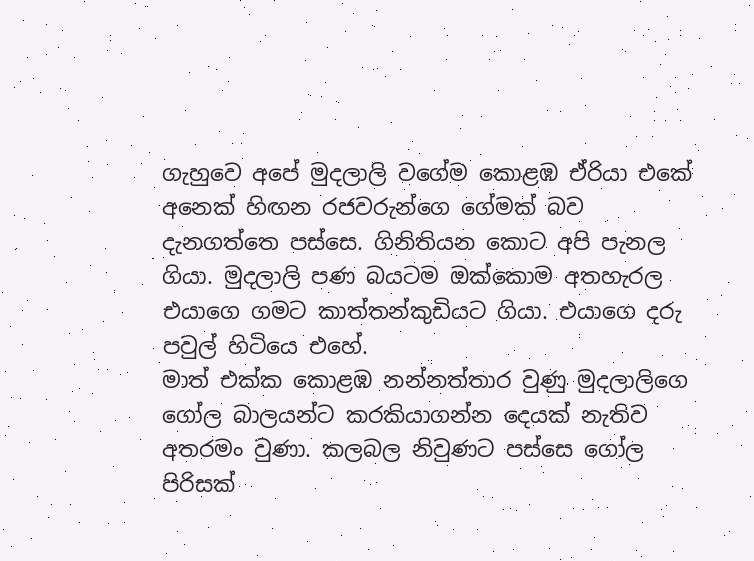ගැහුවෙ අපේ මුදලාලි වගේම කොළඹ ඒරියා එකේ අනෙක් හිඟන රජවරුන්ගෙ ගේමක් බව දැනගත්තෙ පස්සෙ. ගිනිතියන කොට අපි පැනල ගියා. මුදලාලි පණ බයටම ඔක්කොම අතහැරල එයාගෙ ගමට කාත්තන්කුඩියට ගියා. එයාගෙ දරු පවුල් හිටියෙ එහේ.
මාත් එක්ක කොළඹ නන්නත්තාර වුණු මුදලාලිගෙ ගෝල බාලයන්ට කරකියාගන්න දෙයක් නැතිව අතරමං වුණා. කලබල නිවුණට පස්සෙ ගෝල පිරිසක්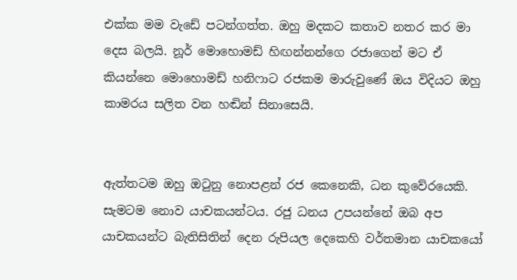එක්ක මම වැඩේ පටන්ගත්ත. ඔහු මදකට කතාව නතර කර මා දෙස බලයි. නූර් මොහොමඩ් හිඟන්නන්ගෙ රජාගෙන් මට ඒ කියන්නෙ මොහොමඩ් හනිෆාට රජකම මාරුවුණේ ඔය විදියට ඔහු කාමරය සලිත වන හඬින් සිනාසෙයි.


ඇත්තටම ඔහු ඔටුනු නොපළන් රජ කෙනෙකි, ධන කුවේරයෙකි. සැමටම නොව යාචකයන්ටය. රජු ධනය උපයන්නේ ඔබ අප යාචකයන්ට බැතිසිතින් දෙන රුපියල දෙකෙහි වර්තමාන යාචකයෝ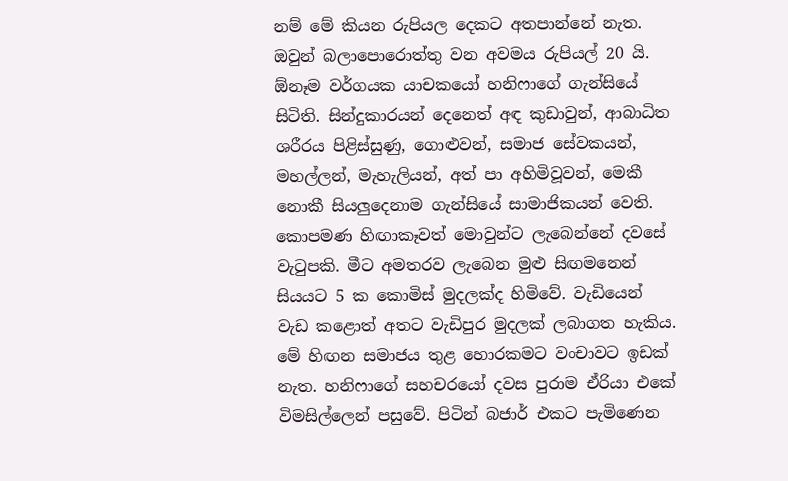නම් මේ කියන රුපියල දෙකට අතපාන්නේ නැත. ඔවුන් බලාපොරොත්තු වන අවමය රුපියල් 20 යි.
ඕනෑම වර්ගයක යාචකයෝ හනිෆාගේ ගැන්සියේ සිටිති. සින්දුකාරයන් දෙනෙත් අඳ කුඩාවුන්, ආබාධිත ශරීරය පිළිස්සුණු, ගොළුවන්, සමාජ සේවකයන්, මහල්ලන්, මැහැලියන්, අත් පා අහිමිවූවන්, මෙකී නොකී සියලුදෙනාම ගැන්සියේ සාමාජිකයන් වෙති. කොපමණ හිඟාකෑවත් මොවුන්ට ලැබෙන්නේ දවසේ වැටුපකි. මීට අමතරව ලැබෙන මුළු සිඟමනෙන් සියයට 5 ක කොමිස් මුදලක්ද හිමිවේ. වැඩියෙන් වැඩ කළොත් අතට වැඩිපුර මුදලක් ලබාගත හැකිය.
මේ හිඟන සමාජය තුළ හොරකමට වංචාවට ඉඩක් නැත. හනිෆාගේ සහචරයෝ දවස පුරාම ඒරියා එකේ විමසිල්ලෙන් පසුවේ. පිටින් බජාර් එකට පැමිණෙන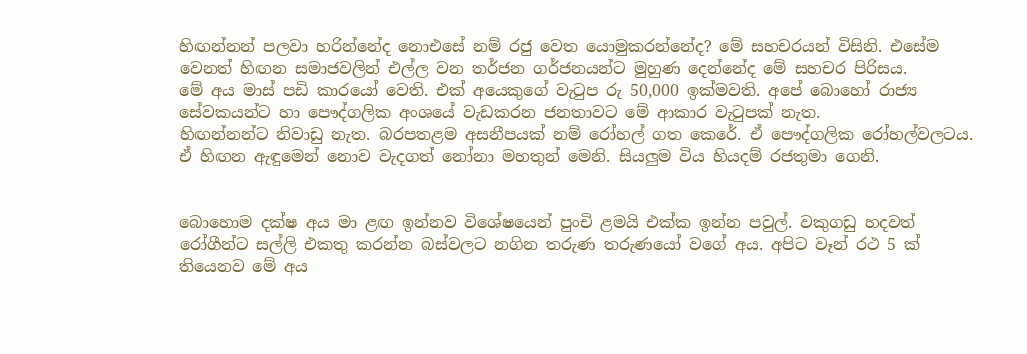හිඟන්නන් පලවා හරින්නේද නොඑසේ නම් රජු වෙත යොමුකරන්නේද? මේ සහචරයන් විසිනි. එසේම වෙනත් හිඟන සමාජවලින් එල්ල වන තර්ජන ගර්ජනයන්ට මුහුණ දෙන්නේද මේ සහචර පිරිසය.
මේ අය මාස් පඩි කාරයෝ වෙති. එක් අයෙකුගේ වැටුප රු 50,000 ඉක්මවති. අපේ බොහෝ රාජ්‍ය සේවකයන්ට හා පෞද්ගලික අංශයේ වැඩකරන ජනතාවට මේ ආකාර වැටුපක් නැත.
හිඟන්නන්ට නිවාඩු නැත. බරපතළම අසනීපයක් නම් රෝහල් ගත කෙරේ. ඒ පෞද්ගලික රෝහල්වලටය. ඒ හිඟන ඇඳුමෙන් නොව වැදගත් නෝනා මහතුන් මෙනි. සියලුම විය හියදම් රජතුමා ගෙනි.


බොහොම දක්ෂ අය මා ළඟ ඉන්නව විශේෂයෙන් පුංචි ළමයි එක්ක ඉන්න පවුල්. වකුගඩු හදවත් රෝගීන්ට සල්ලි එකතු කරන්න බස්වලට නගින තරුණ තරුණයෝ වගේ අය. අපිට වෑන් රථ 5 ක් තියෙනව මේ අය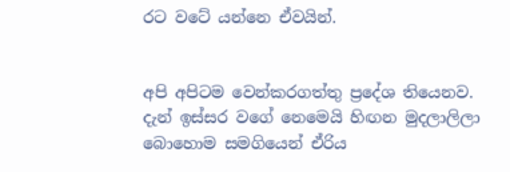රට වටේ යන්නෙ ඒවයින්.


අපි අපිටම වෙන්කරගත්තු ප්‍රදේශ තියෙනව. දැන් ඉස්සර වගේ නෙමෙයි හිඟන මුදලාලිලා බොහොම සමගියෙන් ඒරිය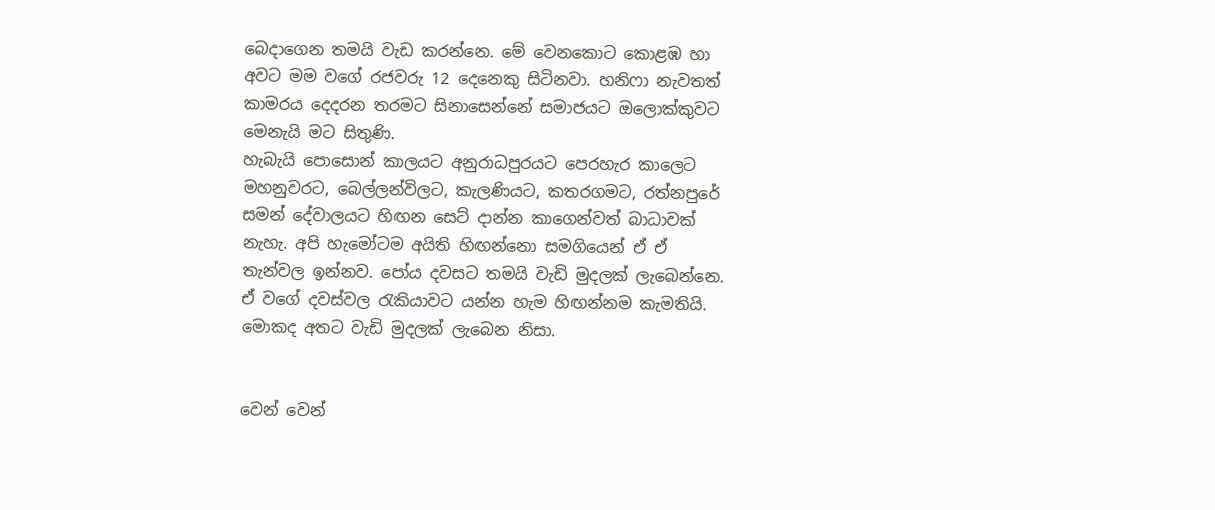බෙදාගෙන තමයි වැඩ කරන්නෙ. මේ වෙනකොට කොළඹ හා අවට මම වගේ රජවරු 12 දෙනෙකු සිටිනවා. හනිෆා නැවතත් කාමරය දෙදරන තරමට සිනාසෙන්නේ සමාජයට ඔලොක්කුවට මෙනැයි මට සිතුණි.
හැබැයි පොසොන් කාලයට අනුරාධපුරයට පෙරහැර කාලෙට මහනුවරට, බෙල්ලන්විලට, කැලණියට, කතරගමට, රත්නපුරේ සමන් දේවාලයට හිඟන සෙට් දාන්න කාගෙන්වත් බාධාවක් නැහැ. අපි හැමෝටම අයිති හිඟන්නො සමගියෙන් ඒ ඒ තැන්වල ඉන්නව. පෝය දවසට තමයි වැඩි මුදලක් ලැබෙන්නෙ. ඒ වගේ දවස්වල රැකියාවට යන්න හැම හිඟන්නම කැමතියි. මොකද අතට වැඩි මුදලක් ලැබෙන නිසා.


වෙන් වෙන්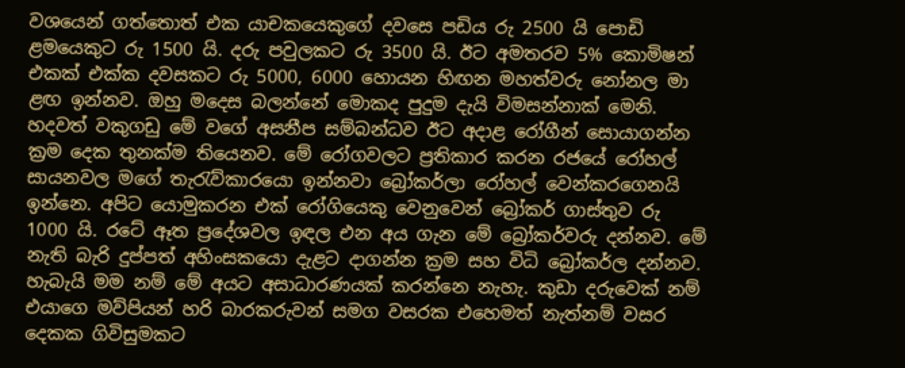වශයෙන් ගත්තොත් එක යාචකයෙකුගේ දවසෙ පඩිය රු 2500 යි පොඩි ළමයෙකුට රු 1500 යි. දරු පවුලකට රු 3500 යි. ඊට අමතරව 5% කොමිෂන් එකක් එක්ක දවසකට රු 5000, 6000 හොයන හිඟන මහත්වරු නෝනල මා ළඟ ඉන්නව. ඔහු මදෙස බලන්නේ මොකද පුදුම දැයි විමසන්නාක් මෙනි.
හදවත් වකුගඩු මේ වගේ අසනීප සම්බන්ධව ඊට අදාළ රෝගීන් සොයාගන්න ක්‍රම දෙක තුනක්ම තියෙනව. මේ රෝගවලට ප්‍රතිකාර කරන රජයේ රෝහල් සායනවල මගේ තැරැව්කාරයො ඉන්නවා බ්‍රෝකර්ලා රෝහල් වෙන්කරගෙනයි ඉන්නෙ. අපිට යොමුකරන එක් රෝගියෙකු වෙනුවෙන් බ්‍රෝකර් ගාස්තුව රු 1000 යි. රටේ ඈත ප්‍රදේශවල ඉඳල එන අය ගැන මේ බ්‍රෝකර්වරු දන්නව. මේ නැති බැරි දුප්පත් අහිංසකයො දැළට දාගන්න ක්‍රම සහ විධි බ්‍රෝකර්ල දන්නව.
හැබැයි මම නම් මේ අයට අසාධාරණයක් කරන්නෙ නැහැ. කුඩා දරුවෙක් නම් එයාගෙ මව්පියන් හරි බාරකරුවන් සමග වසරක එහෙමත් නැත්නම් වසර දෙකක ගිවිසුමකට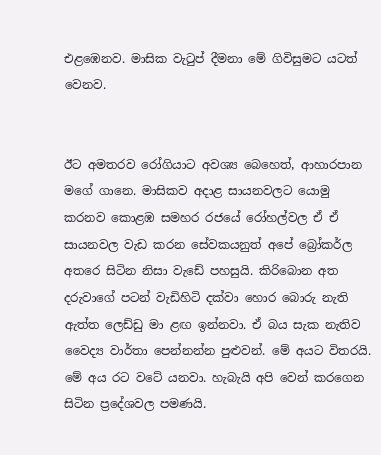එළඹෙනව. මාසික වැටුප් දීමනා මේ ගිවිසුමට යටත් වෙනව.


ඊට අමතරව රෝගියාට අවශ්‍ය බෙහෙත්, ආහාරපාන මගේ ගානෙ. මාසිකව අදාළ සායනවලට යොමු කරනව කොළඹ සමහර රජයේ රෝහල්වල ඒ ඒ සායනවල වැඩ කරන සේවකයනුත් අපේ බ්‍රෝකර්ල අතරෙ සිටින නිසා වැඩේ පහසුයි. කිරිබොන අත දරුවාගේ පටන් වැඩිහිටි දක්වා හොර බොරු නැති ඇත්ත ලෙඩ්ඩු මා ළඟ ඉන්නවා. ඒ බය සැක නැතිව වෛද්‍ය වාර්තා පෙන්නන්න පුළුවන්. මේ අයට විතරයි. මේ අය රට වටේ යනවා. හැබැයි අපි වෙන් කරගෙන සිටින ප්‍රදේශවල පමණයි.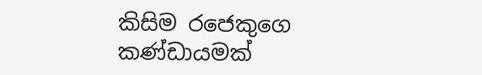කිසිම රජෙකුගෙ කණ්ඩායමක්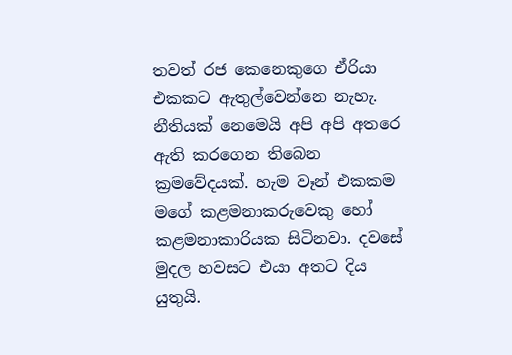තවත් රජ කෙනෙකුගෙ ඒරියා එකකට ඇතුල්වෙන්නෙ නැහැ. නීතියක් නෙමෙයි අපි අපි අතරෙ ඇති කරගෙන තිබෙන ක්‍රමවේදයක්. හැම වෑන් එකකම මගේ කළමනාකරුවෙකු හෝ කළමනාකාරියක සිටිනවා. දවසේ මුදල හවසට එයා අතට දිය යුතුයි.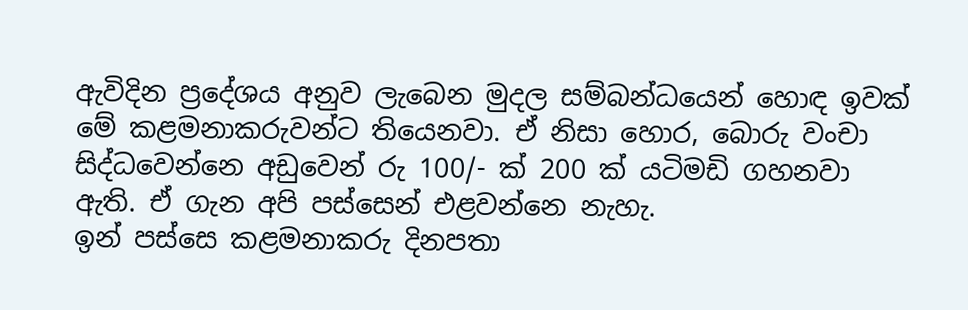ඇවිදින ප්‍රදේශය අනුව ලැබෙන මුදල සම්බන්ධයෙන් හොඳ ඉවක් මේ කළමනාකරුවන්ට තියෙනවා. ඒ නිසා හොර, බොරු වංචා සිද්ධවෙන්නෙ අඩුවෙන් රු 100/- ක් 200 ක් යටිමඩි ගහනවා ඇති. ඒ ගැන අපි පස්සෙන් එළවන්නෙ නැහැ.
ඉන් පස්සෙ කළමනාකරු දිනපතා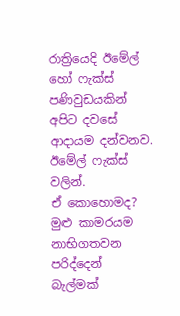රාත්‍රියෙදි ඊමේල් හෝ ෆැක්ස් පණිවුඩයකින් අපිට දවසේ ආදායම දන්වනව. ඊමේල් ෆැක්ස් වලින්.
ඒ කොහොමද? මුළු කාමරයම නාභිගතවන පරිද්දෙන් බැල්මක්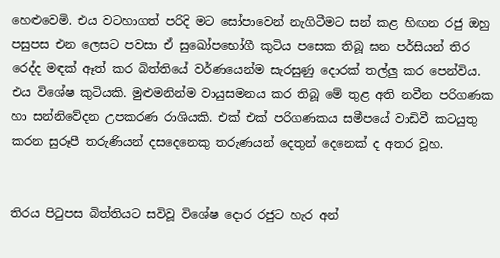හෙළුවෙමි. එය වටහාගත් පරිදි මට සෝපාවෙන් නැගිටීමට සන් කළ හිඟන රජු ඔහු පසුපස එන ලෙසට පවසා ඒ සුඛෝපභෝගී කුටිය පසෙක තිබූ ඝන පර්සියන් තිර රෙද්ද මඳක් ඈත් කර බිත්තියේ වර්ණයෙන්ම සැරසුණු දොරක් තල්ලු කර පෙන්විය.
එය විශේෂ කුටියකි. මුළුමනින්ම වායුසමනය කර තිබූ මේ තුළ අති නවීන පරිගණක හා සන්නිවේදන උපකරණ රාශියකි. එක් එක් පරිගණකය සමීපයේ වාඩිවී කටයුතු කරන සුරූපී තරුණියන් දසදෙනෙකු තරුණයන් දෙතුන් දෙනෙක් ද අතර වූහ.


තිරය පිටුපස බිත්තියට සවිවූ විශේෂ දොර රජුට හැර අන්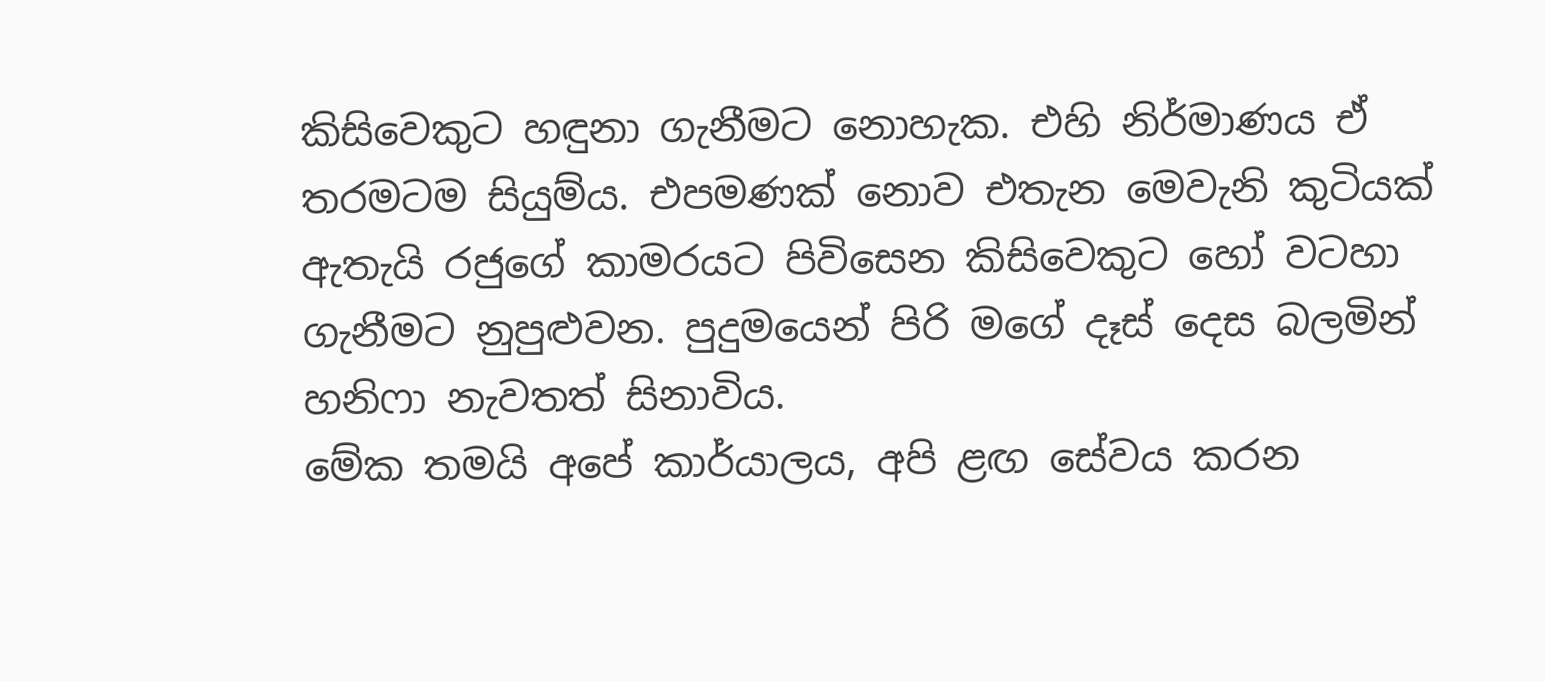කිසිවෙකුට හඳුනා ගැනීමට නොහැක. එහි නිර්මාණය ඒ තරමටම සියුම්ය. එපමණක් නොව එතැන මෙවැනි කුටියක් ඇතැයි රජුගේ කාමරයට පිවිසෙන කිසිවෙකුට හෝ වටහා ගැනීමට නුපුළුවන. පුදුමයෙන් පිරි මගේ දෑස් දෙස බලමින් හනිෆා නැවතත් සිනාවිය.
මේක තමයි අපේ කාර්යාලය, අපි ළඟ සේවය කරන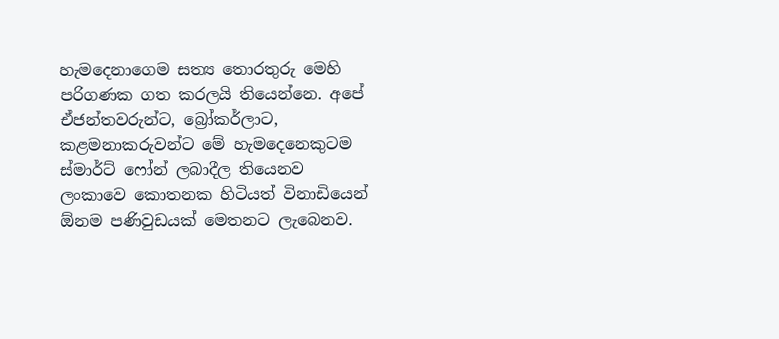හැමදෙනාගෙම සත්‍ය තොරතුරු මෙහි පරිගණක ගත කරලයි තියෙන්නෙ. අපේ ඒජන්තවරුන්ට, බ්‍රෝකර්ලාට, කළමනාකරුවන්ට මේ හැමදෙනෙකුටම ස්මාර්ට් ෆෝන් ලබාදීල තියෙනව ලංකාවෙ කොතනක හිටියත් විනාඩියෙන් ඕනම පණිවුඩයක් මෙතනට ලැබෙනව.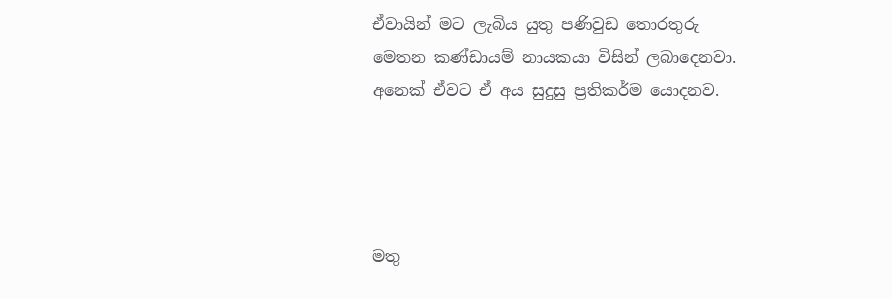ඒවායින් මට ලැබිය යුතු පණිවුඩ තොරතුරු මෙතන කණ්ඩායම් නායකයා විසින් ලබාදෙනවා. අනෙක් ඒවට ඒ අය සුදුසු ප්‍රතිකර්ම යොදනව.




මතු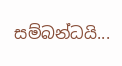සම්බන්ධයි...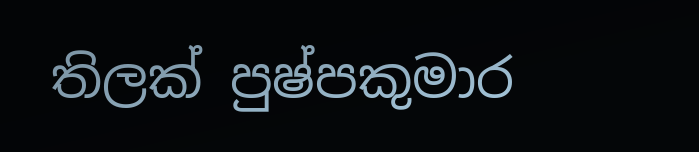තිලක් පුෂ්පකුමාර